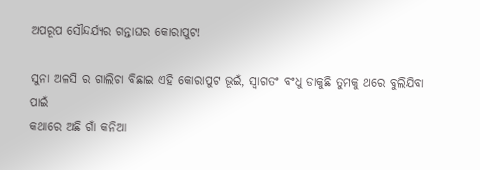ଅପରୂପ ସୌନ୍ଦର୍ଯ୍ୟର ଗନ୍ତାଘର କୋରାପୁଟ!

ସୁନା ଅଳସି ର ଗାଲିଚା ବିଛାଇ ଏହି କୋରାପୁଟ ଭୂଇଁ, ସ୍ୱାଗତଂ ବଂଧୁ ଡାକୁଛି ତୁମକୁ ଥରେ ବୁଲିଯିବା ପାଇଁ
କଥାରେ ଅଛି ଗାଁ କନିଆ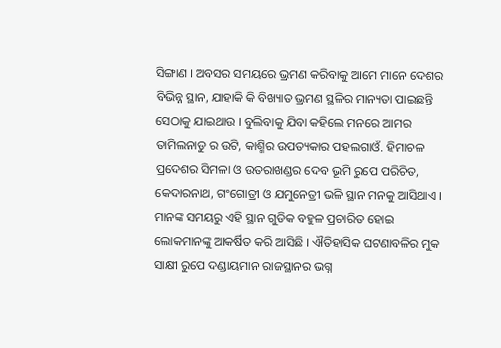ସିଙ୍ଗାଣ । ଅବସର ସମୟରେ ଭ୍ରମଣ କରିବାକୁ ଆମେ ମାନେ ଦେଶର ବିଭିନ୍ନ ସ୍ଥାନ, ଯାହାକି କି ବିଖ୍ୟାତ ଭ୍ରମଣ ସ୍ଥଳିର ମାନ୍ୟତା ପାଇଛନ୍ତି ସେଠାକୁ ଯାଇଥାଉ । ବୁଲିବାକୁ ଯିବା କହିଲେ ମନରେ ଆମର ତାମିଲନାଡୁ ର ଉଟି, କାଶ୍ମିର ଉପତ୍ୟକାର ପହଲଗାଓଁ. ହିମାଚଳ ପ୍ରଦେଶର ସିମଳା ଓ ଉତରାଖଣ୍ଡର ଦେବ ଭୂମି ରୁପେ ପରିଚିତ, କେଦାରନାଥ, ଗଂଗୋତ୍ରୀ ଓ ଯମୁନେତ୍ରୀ ଭଳି ସ୍ଥାନ ମନକୁ ଆସିଥାଏ । ମାନଙ୍କ ସମୟରୁ ଏହି ସ୍ଥାନ ଗୁଡିକ ବହୁଳ ପ୍ରଚାରିତ ହୋଇ ଲୋକମାନଙ୍କୁ ଆକର୍ଷିତ କରି ଆସିଛି । ଐତିହାସିକ ଘଟଣାବଳିର ମୁକ ସାକ୍ଷୀ ରୁପେ ଦଣ୍ଡାୟମାନ ରାଜସ୍ଥାନର ଭଗ୍ନ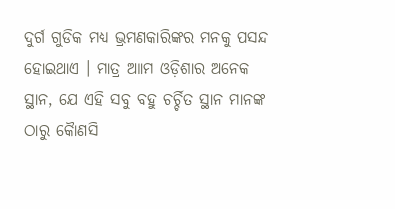ଦୁର୍ଗ ଗୁଡିକ ମଧ୍ୟ ଭ୍ରମଣକାରିଙ୍କର ମନକୁ ପସନ୍ଦ ହୋଇଥାଏ । ମାତ୍ର ଆାମ ଓଡ଼ିଶାର ଅନେକ ସ୍ଥାନ, ଯେ ଏହି ସବୁ ବହୁ ଚର୍ଚ୍ଚିତ ସ୍ଥାନ ମାନଙ୍କ ଠାରୁ କୈାଣସି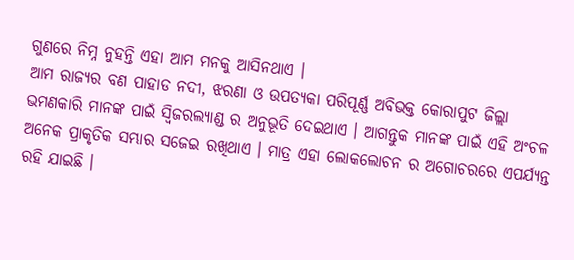ଗୁଣରେ ନିମ୍ନ ନୁହନ୍ତି ଏହା ଆମ ମନକୁ ଆସିନଥାଏ ।
ଆମ ରାଜ୍ୟର ବଣ ପାହାଡ ନଦୀ, ଝରଣା ଓ ଉପତ୍ୟକା ପରିପୂର୍ଣ୍ଣ ଅବିଭକ୍ତ କୋରାପୁଟ ଜିଲ୍ଲା ଭମଣକାରି ମାନଙ୍କ ପାଇଁ ସ୍ୱିଜରଲ୍ୟାଣ୍ଡ ର ଅନୁଭୂତି ଦେଇଥାଏ । ଆଗନ୍ତୁକ ମାନଙ୍କ ପାଇଁ ଏହି ଅଂଚଳ ଅନେକ ପ୍ରାକୃତିକ ସମ୍ଭାର ସଜେଇ ରଖିଥାଏ । ମାତ୍ର ଏହା ଲୋକଲୋଚନ ର ଅଗୋଚରରେ ଏପର୍ଯ୍ୟନ୍ତ ରହି ଯାଇଛି ।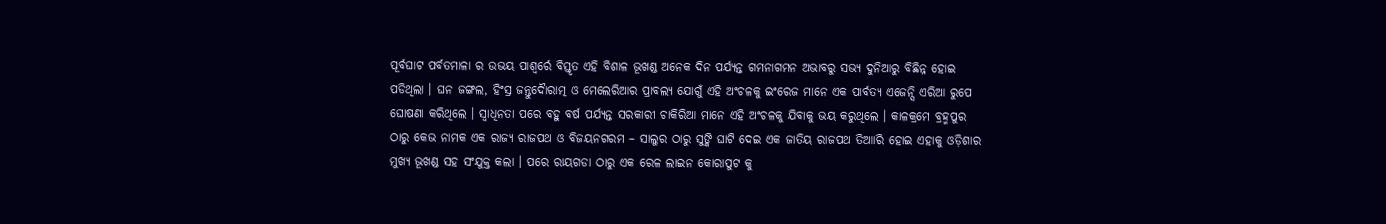ପୂର୍ବଘାଟ ପର୍ବତମାଳା ର ଉଭୟ ପାଶ୍ୱର୍ରେ ବିସ୍ତୃତ ଏହି ବିଶାଳ ଭୂଖଣ୍ଡ ଅନେକ ଦିନ ପର୍ଯ୍ୟନ୍ତ ଗମନାଗମନ ଅଭାବରୁ ସଭ୍ୟ ଦୁନିଆରୁ ବିଛିନ୍ନ ହୋଇ ପଡିଥିଲା । ଘନ ଜଙ୍ଗଲ, ହିଂସ୍ର ଜନ୍ତୁଦୈାରାତ୍ମ ଓ ମେଲେରିଆର ପ୍ରାବଲ୍ୟ ଯୋଗୁଁ ଏହି ଅଂଚଳକୁ ଇଂରେଜ ମାନେ ଏକ ପାର୍ବତ୍ୟ ଏଜେନ୍ସି ଏରିଆ ରୁପେ ଘୋଷଣା କରିଥିଲେ । ସ୍ୱାଧିନତା ପରେ ବହୁ ବର୍ଷ ପର୍ଯ୍ୟନ୍ତ ସରକାରୀ ଚାକିରିଆ ମାନେ ଏହି ଅଂଚଳକୁ ଯିବାକୁ ଭୟ କରୁଥିଲେ । କାଳକ୍ରମେ ବ୍ରହ୍ମପୁର ଠାରୁ କେଭ ନାମକ ଏକ ରାଜ୍ୟ ରାଜପଥ ଓ ବିଜୟନଗରମ – ସାଲୁର ଠାରୁ ସୁଙ୍କି ଘାଟି ଦେଇ ଏକ ଜାତିୟ ରାଜପଥ ତିଆାରି ହୋଇ ଏହାକୁ ଓଡ଼ିଶାର ମୁଖ୍ୟ ଭୂଖଣ୍ଡ ସହ ସଂଯୁକ୍ତ କଲା । ପରେ ରାୟଗଡା ଠାରୁ ଏକ ରେଳ ଲାଇନ କୋରାପୁଟ କୁ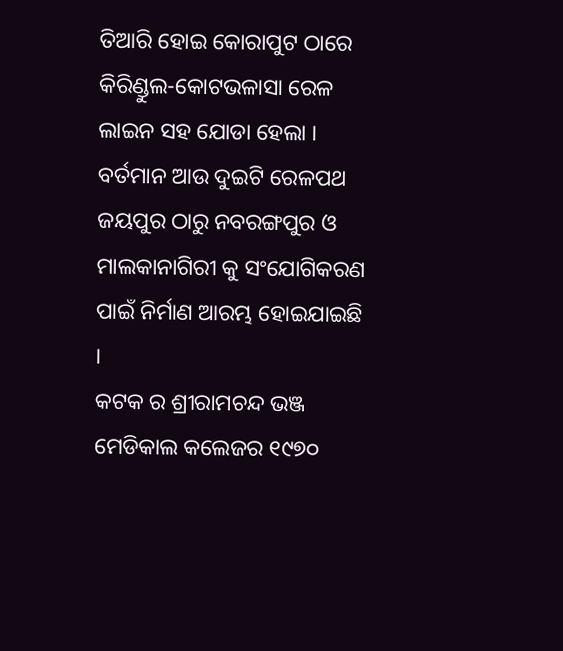ତିଆରି ହୋଇ କୋରାପୁଟ ଠାରେ କିରିଣ୍ଡୁଲ-କୋଟଭଳାସା ରେଳ ଲାଇନ ସହ ଯୋଡା ହେଲା । ବର୍ତମାନ ଆଉ ଦୁଇଟି ରେଳପଥ ଜୟପୁର ଠାରୁ ନବରଙ୍ଗପୁର ଓ ମାଲକାନାଗିରୀ କୁ ସଂଯୋଗିକରଣ ପାଇଁ ନିର୍ମାଣ ଆରମ୍ଭ ହୋଇଯାଇଛି ।
କଟକ ର ଶ୍ରୀରାମଚନ୍ଦ ଭଞ୍ଜ ମେଡିକାଲ କଲେଜର ୧୯୭୦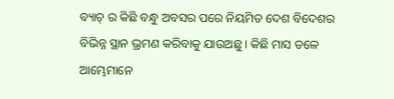ବ୍ୟାଚ୍ ର କିଛି ବନ୍ଧୁ ଅବସର ପରେ ନିୟମିତ ଦେଶ ବିଦେଶର ବିଭିନ୍ନ ସ୍ଥାନ ଭ୍ରମଣ କରିବାକୁ ଯାଉଅଛୁ । କିଛି ମାସ ତଳେ ଆମ୍ଭେମାନେ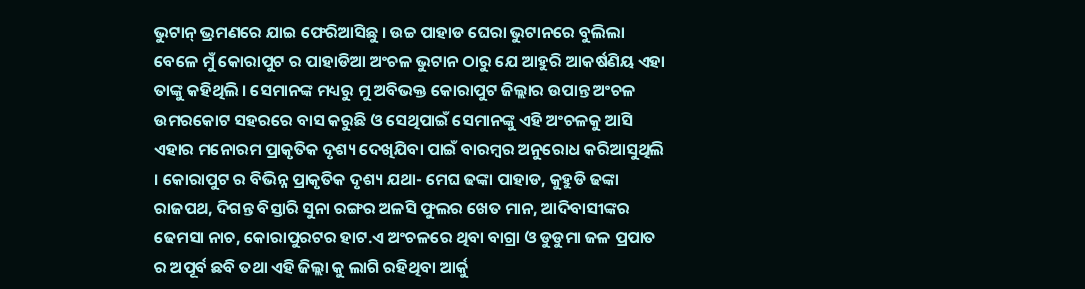ଭୁଟାନ୍ ଭ୍ରମଣରେ ଯାଇ ଫେରିଆସିଛୁ । ଉଚ୍ଚ ପାହାଡ ଘେରା ଭୁଟାନରେ ବୁଲିଲା ବେଳେ ମୁଁ କୋରାପୁଟ ର ପାହାଡିଆ ଅଂଚଳ ଭୁଟାନ ଠାରୁ ଯେ ଆହୁରି ଆକର୍ଷଣିୟ ଏହା ତାଙ୍କୁ କହିଥିଲି । ସେମାନଙ୍କ ମଧ୍ୟରୁ ମୁ ଅବିଭକ୍ତ କୋରାପୁଟ ଜିଲ୍ଲାର ଉପାନ୍ତ ଅଂଚଳ ଉମରକୋଟ ସହରରେ ବାସ କରୁଛି ଓ ସେଥିପାଇଁ ସେମାନଙ୍କୁ ଏହି ଅଂଚଳକୁ ଆସି ଏହାର ମନୋରମ ପ୍ରାକୃତିକ ଦୃଶ୍ୟ ଦେଖିଯିବା ପାଇଁ ବାରମ୍ବର ଅନୁରୋଧ କରିଆସୁଥିଲି । କୋରାପୁଟ ର ବିଭିନ୍ନ ପ୍ରାକୃତିକ ଦୃଶ୍ୟ ଯଥା- ମେଘ ଢଙ୍କା ପାହାଡ, କୁହୁଡି ଢଙ୍କା ରାଜପଥ, ଦିଗନ୍ତ ବିସ୍ତାରି ସୁନା ରଙ୍ଗର ଅଳସି ଫୁଲର ଖେତ ମାନ, ଆଦିବାସୀଙ୍କର ଢେମସା ନାଚ, କୋରାପୁରଟର ହାଟ.ଏ ଅଂଚଳରେ ଥିବା ବାଗ୍ରା ଓ ଡୁଡୁମା ଜଳ ପ୍ରପାତ ର ଅପୂର୍ବ ଛବି ତଥା ଏହି ଜିଲ୍ଲା କୁ ଲାଗି ରହିଥିବା ଆର୍କୁ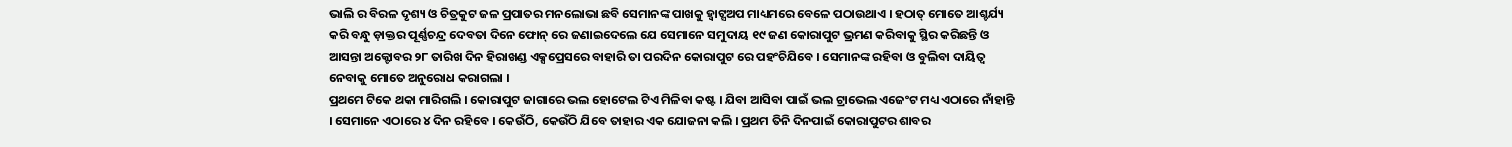ଭାଲି ର ବିରଳ ଦୃଶ୍ୟ ଓ ଚିତ୍ରକୁଟ ଜଳ ପ୍ରପାତର ମନଲୋଭା ଛବି ସେମାନଙ୍କ ପାଖକୁ ହ୍ୱାଟ୍ସଅପ ମାଧ୍ୟମରେ ବେଳେ ପଠାଉଥାଏ । ହଠାତ୍ ମୋତେ ଆଶ୍ଚର୍ଯ୍ୟ କରି ବନ୍ଧୁ ଡ଼ାକ୍ତର ପୂର୍ଣ୍ଣଚନ୍ଦ୍ର ଦେବତା ଦିନେ ଫୋନ୍ ରେ ଜଣାଇଦେଲେ ଯେ ସେମାନେ ସମୁଦାୟ ୧୯ ଜଣ କୋରାପୁଟ ଭ୍ରମଣ କରିବାକୁ ସ୍ଥିର କରିଛନ୍ତି ଓ ଆସନ୍ତା ଅକ୍ଟୋବର ୨୮ ତାରିଖ ଦିନ ହିରାଖଣ୍ଡ ଏକ୍ସପ୍ରେସରେ ବାହାରି ତା ପରଦିନ କୋରାପୁଟ ରେ ପହଂଚିଯିବେ । ସେମାନଙ୍କ ରହିବା ଓ ବୁଲିବା ଦାୟିତ୍ୱ ନେବାକୁ ମୋତେ ଅନୁରୋଧ କରାଗଲା ।
ପ୍ରଥମେ ଟିକେ ଥକା ମାରିଗଲି । କୋରାପୁଟ ଜାଗାରେ ଭଲ ହୋଟେଲ ଟିଏ ମିଳିବା କଷ୍ଟ । ଯିବା ଆସିବା ପାଇଁ ଭଲ ଟ୍ରାଭେଲ ଏଜେଂଟ ମଧ୍ୟ ଏଠାରେ ନାଁହାନ୍ତି । ସେମାନେ ଏଠାରେ ୪ ଦିନ ରହିବେ । କେଉଁଠି, କେଉଁଠି ଯିବେ ତାହାର ଏକ ଯୋଜନା କଲି । ପ୍ରଥମ ତିନି ଦିନପାଇଁ କୋରାପୁଟର ଶାବର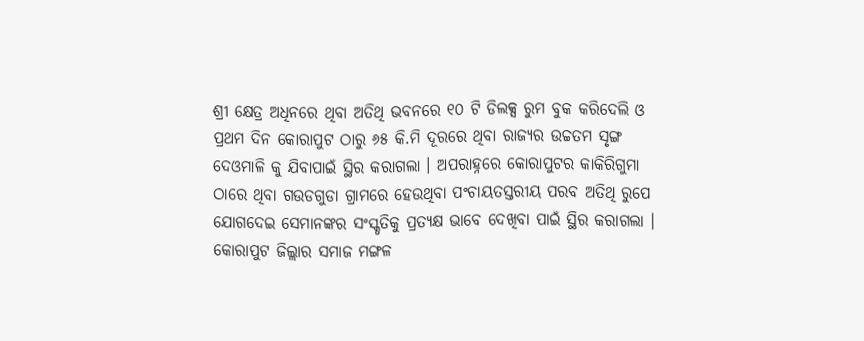ଶ୍ରୀ କ୍ଷେତ୍ର ଅଧିନରେ ଥିବା ଅତିଥି ଭବନରେ ୧୦ ଟି ଡିଲକ୍ସ ରୁମ ବୁକ କରିଦେଲି ଓ ପ୍ରଥମ ଦିନ କୋରାପୁଟ ଠାରୁ ୬୫ କି.ମି ଦୂରରେ ଥିବା ରାଜ୍ୟର ଉଚ୍ଚତମ ସୃଙ୍ଗ ଦେଓମାଳି କୁ ଯିବାପାଇଁ ସ୍ଥିର କରାଗଲା । ଅପରାହ୍ନରେ କୋରାପୁଟର କାକିରିଗୁମା ଠାରେ ଥିବା ଗଉଡଗୁଡା ଗ୍ରାମରେ ହେଉଥିବା ପଂଚାୟତସ୍ତରୀୟ ପରବ ଅତିଥି ରୁପେ ଯୋଗଦେଇ ସେମାନଙ୍କର ସଂସ୍କୃତିକୁ ପ୍ରତ୍ୟକ୍ଷ ଭାବେ ଦେଖିବା ପାଇଁ ସ୍ଥିର କରାଗଲା । କୋରାପୁଟ ଜିଲ୍ଲାର ସମାଜ ମଙ୍ଗଳ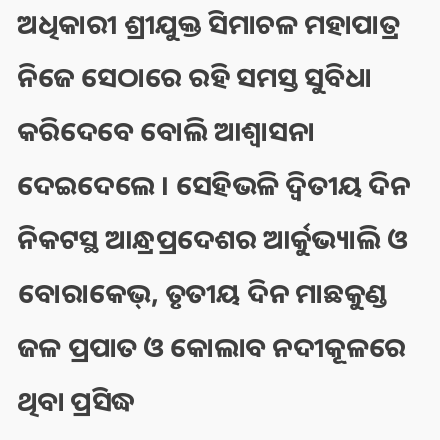ଅଧିକାରୀ ଶ୍ରୀଯୁକ୍ତ ସିମାଚଳ ମହାପାତ୍ର ନିଜେ ସେଠାରେ ରହି ସମସ୍ତ ସୁବିଧା କରିଦେବେ ବୋଲି ଆଶ୍ୱାସନା ଦେଇଦେଲେ । ସେହିଭଳି ଦ୍ୱିତୀୟ ଦିନ ନିକଟସ୍ଥ ଆନ୍ଧ୍ରପ୍ରଦେଶର ଆର୍କୁଭ୍ୟାଲି ଓ ବୋରାକେଭ୍, ତୃତୀୟ ଦିନ ମାଛକୁଣ୍ଡ ଜଳ ପ୍ରପାତ ଓ କୋଲାବ ନଦୀକୂଳରେ ଥିବା ପ୍ରସିଦ୍ଧ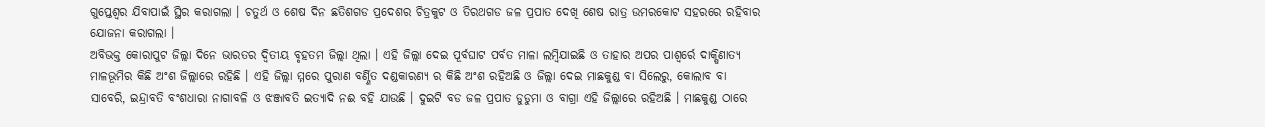ଗୁପ୍ତେଶ୍ୱର ଯିବାପାଇଁ ସ୍ଥିର କରାଗଲା । ଚତୁର୍ଥ ଓ ଶେଷ ଦିନ ଛତିଶଗଡ ପ୍ରଦେଶର ଚିତ୍ରକୁଟ ଓ ତିରଥଗଡ ଜଳ ପ୍ରପାତ ଦେଖି ଶେଷ ରାତ୍ର ଉମରକୋଟ ସହରରେ ରହିବାର ଯୋଜନା କରାଗଲା ।
ଅବିଭକ୍ତ କୋରାପୁଟ ଜିଲ୍ଲା ଦିନେ ଭାରତର ଦ୍ୱିତୀୟ ବୃହତମ ଜିଲ୍ଲା ଥିଲା । ଏହି ଜିଲ୍ଲା ଦେଇ ପୂର୍ବଘାଟ ପର୍ବତ ମାଳା ଲମ୍ବିଯାଇଛି ଓ ତାହାର ଅପର ପାଶ୍ୱର୍ରେ ଦାକ୍ଷିଣାତ୍ୟ ମାଳଭୂମିର କିଛି ଅଂଶ ଜିଲ୍ଲାରେ ରହିଛି । ଏହି ଜିଲ୍ଲା ମ୍ମରେ ପୁରାଣ ବର୍ଣ୍ଣିତ ଦଣ୍ଡକାରଣ୍ୟ ର କିଛି ଅଂଶ ରହିଅଛି ଓ ଜିଲ୍ଲା ଦେଇ ମାଛକୁଣ୍ଡ ବା ସିଲେରୁ, କୋଲାବ ବା ସାବେରି, ଇନ୍ଦ୍ରାବତି ବଂଶଧାରା ନାଗାବଳି ଓ ଝଞ୍ଜାବତି ଇତ୍ୟାଦି ନଈ ବହି ଯାଉଛି । ଦୁଇଟି ବଡ ଜଳ ପ୍ରପାତ ଡୁଡୁମା ଓ ବାଗ୍ରା ଏହି ଜିଲ୍ଲାରେ ରହିଅଛି । ମାଛକୁଣ୍ଡ ଠାରେ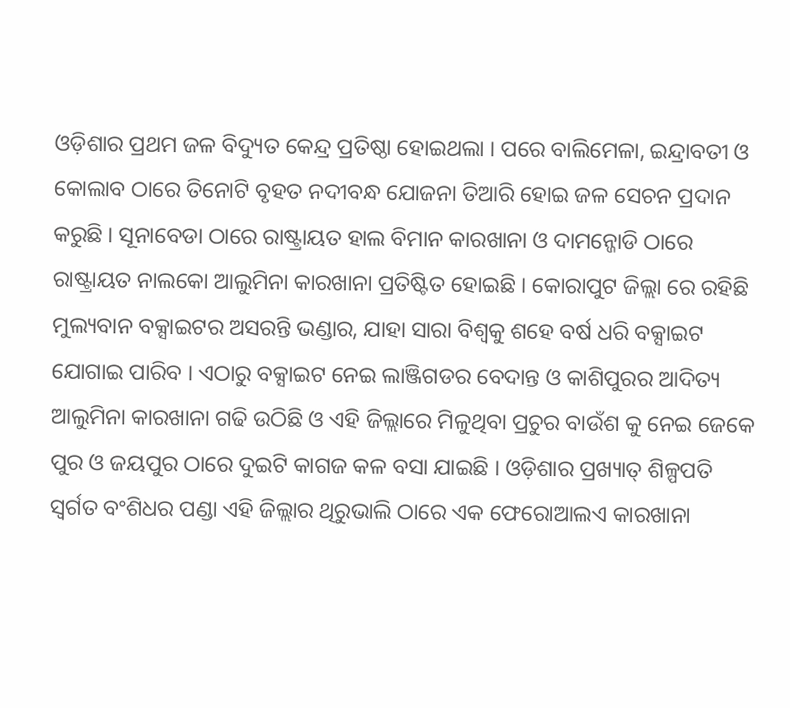ଓଡ଼ିଶାର ପ୍ରଥମ ଜଳ ବିଦ୍ୟୁତ କେନ୍ଦ୍ର ପ୍ରତିଷ୍ଠା ହୋଇଥଲା । ପରେ ବାଲିମେଳା, ଇନ୍ଦ୍ରାବତୀ ଓ କୋଲାବ ଠାରେ ତିନୋଟି ବୃହତ ନଦୀବନ୍ଧ ଯୋଜନା ତିଆରି ହୋଇ ଜଳ ସେଚନ ପ୍ରଦାନ କରୁଛି । ସୂନାବେଡା ଠାରେ ରାଷ୍ଟ୍ରାୟତ ହାଲ ବିମାନ କାରଖାନା ଓ ଦାମନ୍ଜୋଡି ଠାରେ ରାଷ୍ଟ୍ରାୟତ ନାଲକୋ ଆଲୁମିନା କାରଖାନା ପ୍ରତିଷ୍ଟିତ ହୋଇଛି । କୋରାପୁଟ ଜିଲ୍ଲା ରେ ରହିଛି ମୁଲ୍ୟବାନ ବକ୍ସାଇଟର ଅସରନ୍ତି ଭଣ୍ଡାର, ଯାହା ସାରା ବିଶ୍ୱକୁ ଶହେ ବର୍ଷ ଧରି ବକ୍ସାଇଟ ଯୋଗାଇ ପାରିବ । ଏଠାରୁ ବକ୍ସାଇଟ ନେଇ ଲାଞ୍ଜିଗଡର ବେଦାନ୍ତ ଓ କାଶିପୁରର ଆଦିତ୍ୟ ଆଲୁମିନା କାରଖାନା ଗଢି ଉଠିଛି ଓ ଏହି ଜିଲ୍ଲାରେ ମିଳୁଥିବା ପ୍ରଚୁର ବାଉଁଶ କୁ ନେଇ ଜେକେ ପୁର ଓ ଜୟପୁର ଠାରେ ଦୁଇଟି କାଗଜ କଳ ବସା ଯାଇଛି । ଓଡ଼ିଶାର ପ୍ରଖ୍ୟାତ୍ ଶିଳ୍ପପତି ସ୍ୱର୍ଗତ ବଂଶିଧର ପଣ୍ଡା ଏହି ଜିଲ୍ଲାର ଥିରୁଭାଲି ଠାରେ ଏକ ଫେରୋଆଲଏ କାରଖାନା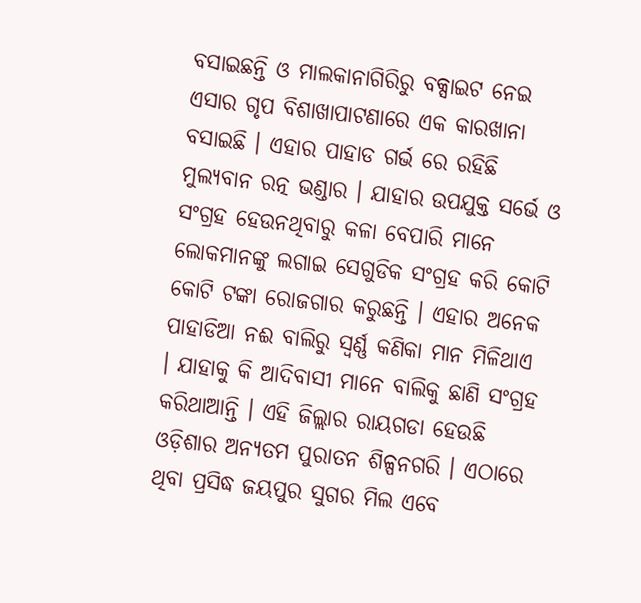ବସାଇଛନ୍ତି ଓ ମାଲକାନାଗିରିରୁ ବକ୍ସାଇଟ ନେଇ ଏସାର ଗୃପ ବିଶାଖାପାଟଣାରେ ଏକ କାରଖାନା ବସାଇଛି । ଏହାର ପାହାଡ ଗର୍ଭ ରେ ରହିଛି ମୁଲ୍ୟବାନ ରତ୍ନ ଭଣ୍ଡାର । ଯାହାର ଉପଯୁକ୍ତ ସର୍ଭେ ଓ ସଂଗ୍ରହ ହେଉନଥିବାରୁ କଳା ବେପାରି ମାନେ ଲୋକମାନଙ୍କୁ ଲଗାଇ ସେଗୁଡିକ ସଂଗ୍ରହ କରି କୋଟି କୋଟି ଟଙ୍କା ରୋଜଗାର କରୁଛନ୍ତି । ଏହାର ଅନେକ ପାହାଡିଆ ନଈ ବାଲିରୁ ସ୍ୱର୍ଣ୍ଣ କଣିକା ମାନ ମିଳିଥାଏ । ଯାହାକୁ କି ଆଦିବାସୀ ମାନେ ବାଲିକୁ ଛାଣି ସଂଗ୍ରହ କରିଥାଆନ୍ତି । ଏହି ଜିଲ୍ଲାର ରାୟଗଡା ହେଉଛି ଓଡ଼ିଶାର ଅନ୍ୟତମ ପୁରାତନ ଶିଳ୍ପନଗରି । ଏଠାରେ ଥିବା ପ୍ରସିଦ୍ଧ ଜୟପୁର ସୁଗର ମିଲ ଏବେ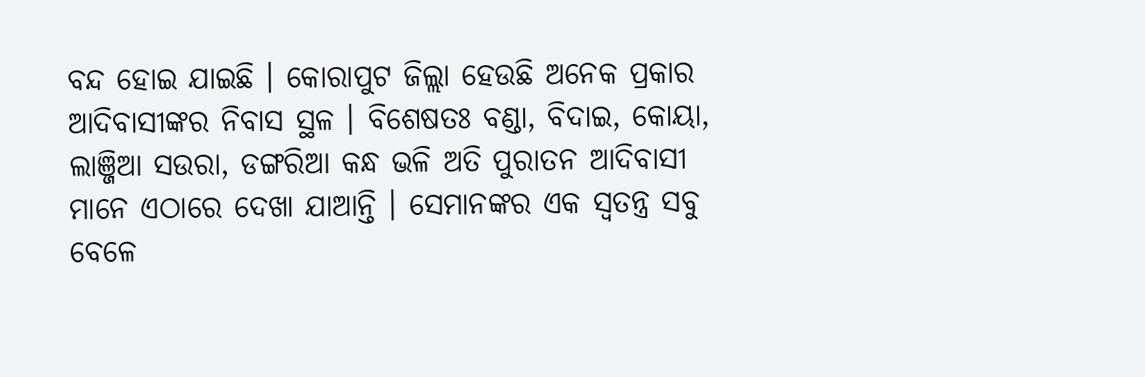ବନ୍ଦ ହୋଇ ଯାଇଛି । କୋରାପୁଟ ଜିଲ୍ଲା ହେଉଛି ଅନେକ ପ୍ରକାର ଆଦିବାସୀଙ୍କର ନିବାସ ସ୍ଥଳ । ବିଶେଷତଃ ବଣ୍ଡା, ବିଦାଇ, କୋୟା, ଲାଞ୍ଜିଆ ସଉରା, ଡଙ୍ଗରିଆ କନ୍ଧ ଭଳି ଅତି ପୁରାତନ ଆଦିବାସୀ ମାନେ ଏଠାରେ ଦେଖା ଯାଆନ୍ତି । ସେମାନଙ୍କର ଏକ ସ୍ୱତନ୍ତ୍ର ସବୁ ବେଳେ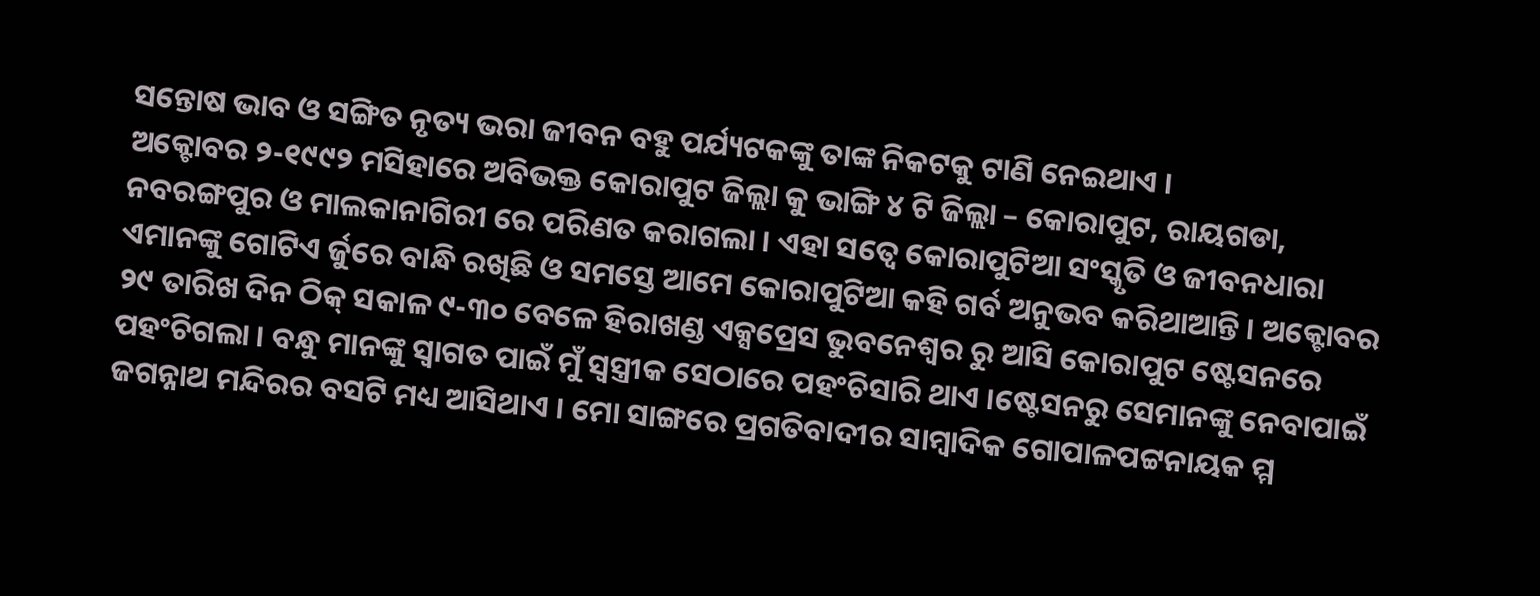ସନ୍ତୋଷ ଭାବ ଓ ସଙ୍ଗିତ ନୃତ୍ୟ ଭରା ଜୀବନ ବହୁ ପର୍ଯ୍ୟଟକଙ୍କୁ ତାଙ୍କ ନିକଟକୁ ଟାଣି ନେଇଥାଏ ।
ଅକ୍ଟୋବର ୨-୧୯୯୨ ମସିହାରେ ଅବିଭକ୍ତ କୋରାପୁଟ ଜିଲ୍ଲା କୁ ଭାଙ୍ଗି ୪ ଟି ଜିଲ୍ଲା – କୋରାପୁଟ, ରାୟଗଡା, ନବରଙ୍ଗପୁର ଓ ମାଲକାନାଗିରୀ ରେ ପରିଣତ କରାଗଲା । ଏହା ସତ୍ୱେ କୋରାପୁଟିଆ ସଂସ୍କୃତି ଓ ଜୀବନଧାରା ଏମାନଙ୍କୁ ଗୋଟିଏ ର୍ଜୁରେ ବାନ୍ଧି ରଖିଛି ଓ ସମସ୍ତେ ଆମେ କୋରାପୁଟିଆ କହି ଗର୍ବ ଅନୁଭବ କରିଥାଆନ୍ତି । ଅକ୍ଟୋବର ୨୯ ତାରିଖ ଦିନ ଠିକ୍ ସକାଳ ୯-୩୦ ବେଳେ ହିରାଖଣ୍ଡ ଏକ୍ସପ୍ରେସ ଭୁବନେଶ୍ୱର ରୁ ଆସି କୋରାପୁଟ ଷ୍ଟେସନରେ ପହଂଚିଗଲା । ବନ୍ଧୁ ମାନଙ୍କୁ ସ୍ୱାଗତ ପାଇଁ ମୁଁ ସ୍ୱସ୍ତ୍ରୀକ ସେଠାରେ ପହଂଚିସାରି ଥାଏ ।ଷ୍ଟେସନରୁ ସେମାନଙ୍କୁ ନେବାପାଇଁ ଜଗନ୍ନାଥ ମନ୍ଦିରର ବସଟି ମଧ୍ୟ ଆସିଥାଏ । ମୋ ସାଙ୍ଗରେ ପ୍ରଗତିବାଦୀର ସାମ୍ବାଦିକ ଗୋପାଳପଟ୍ଟନାୟକ ମ୍ମ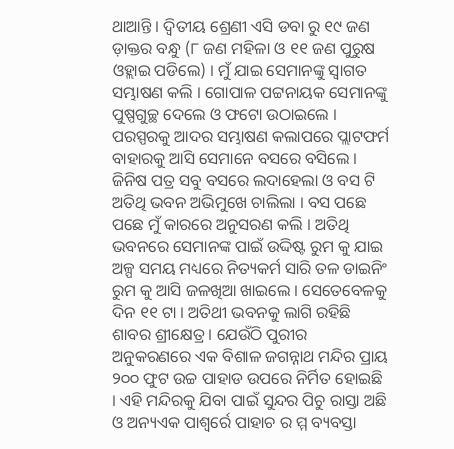ଥାଆନ୍ତି । ଦ୍ୱିତୀୟ ଶ୍ରେଣୀ ଏସି ଡବା ରୁ ୧୯ ଜଣ ଡ଼ାକ୍ତର ବନ୍ଧୁ (୮ ଜଣ ମହିଳା ଓ ୧୧ ଜଣ ପୁରୁଷ ଓହ୍ଲାଇ ପଡିଲେ) । ମୁଁ ଯାଇ ସେମାନଙ୍କୁ ସ୍ୱାଗତ ସମ୍ଭାଷଣ କଲି । ଗୋପାଳ ପଟ୍ଟନାୟକ ସେମାନଙ୍କୁ ପୁଷ୍ପଗୁଚ୍ଛ ଦେଲେ ଓ ଫଟୋ ଉଠାଇଲେ । ପରସ୍ପରକୁ ଆଦର ସମ୍ଭାଷଣ କଲାପରେ ପ୍ଲାଟଫର୍ମ ବାହାରକୁ ଆସି ସେମାନେ ବସରେ ବସିଲେ । ଜିନିଷ ପତ୍ର ସବୁ ବସରେ ଲଦାହେଲା ଓ ବସ ଟି ଅତିଥି ଭବନ ଅଭିମୁଖେ ଚାଲିଲା । ବସ ପଛେ ପଛେ ମୁଁ କାରରେ ଅନୁସରଣ କଲି । ଅତିଥି ଭବନରେ ସେମାନଙ୍କ ପାଇଁ ଉଦ୍ଦିଷ୍ଟ ରୁମ କୁ ଯାଇ ଅଳ୍ପ ସମୟ ମଧ୍ୟରେ ନିତ୍ୟକର୍ମ ସାରି ତଳ ଡାଇନିଂ ରୁମ କୁ ଆସି ଜଳଖିଆ ଖାଇଲେ । ସେତେବେଳକୁ ଦିନ ୧୧ ଟା । ଅତିଥୀ ଭବନକୁ ଲାଗି ରହିଛି ଶାବର ଶ୍ରୀକ୍ଷେତ୍ର । ଯେଉଁଠି ପୁରୀର ଅନୁକରଣରେ ଏକ ବିଶାଳ ଜଗନ୍ନାଥ ମନ୍ଦିର ପ୍ରାୟ ୨୦୦ ଫୁଟ ଉଚ୍ଚ ପାହାଡ ଉପରେ ନିର୍ମିତ ହୋଇଛି । ଏହି ମନ୍ଦିରକୁ ଯିବା ପାଇଁ ସୁନ୍ଦର ପିଚୁ ରାସ୍ତା ଅଛି ଓ ଅନ୍ୟଏକ ପାଶ୍ୱର୍ରେ ପାହାଚ ର ମ୍ମ ବ୍ୟବସ୍ତା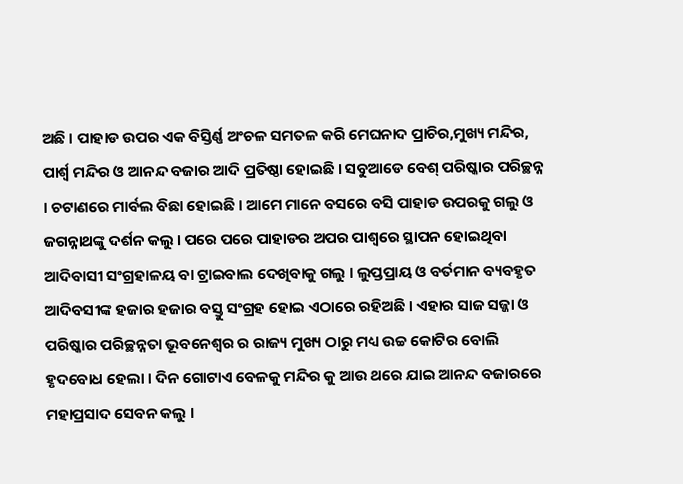ଅଛି । ପାହାଡ ଉପର ଏକ ବିସ୍ତିର୍ଣ୍ଣ ଅଂଚଳ ସମତଳ କରି ମେଘନାଦ ପ୍ରାଚିର,ମୁଖ୍ୟ ମନ୍ଦିର, ପାର୍ଶ୍ୱ ମନ୍ଦିର ଓ ଆନନ୍ଦ ବଜାର ଆଦି ପ୍ରତିଷ୍ଠା ହୋଇଛି । ସବୁଆଡେ ବେଶ୍ ପରିଷ୍କାର ପରିଚ୍ଛନ୍ନ । ଚଟାଣରେ ମାର୍ବଲ ବିଛା ହୋଇଛି । ଆମେ ମାନେ ବସରେ ବସି ପାହାଡ ଉପରକୁ ଗଲୁ ଓ ଜଗନ୍ନାଥଙ୍କୁ ଦର୍ଶନ କଲୁ । ପରେ ପରେ ପାହାଡର ଅପର ପାଶ୍ୱରେ ସ୍ଥାପନ ହୋଇଥିବା ଆଦିବାସୀ ସଂଗ୍ରହାଳୟ ବା ଟ୍ରାଇବାଲ ଦେଖିବାକୁ ଗଲୁ । ଲୁପ୍ତପ୍ରାୟ ଓ ବର୍ତମାନ ବ୍ୟବହୃତ ଆଦିବସୀଙ୍କ ହଜାର ହଜାର ବସ୍ତୁ ସଂଗ୍ରହ ହୋଇ ଏଠାରେ ରହିଅଛି । ଏହାର ସାଜ ସଜ୍ଜା ଓ ପରିଷ୍କାର ପରିଚ୍ଛନ୍ନତା ଭୂବନେଶ୍ୱର ର ରାଜ୍ୟ ମୁଖ୍ୟ ଠାରୁ ମଧ୍ୟ ଉଚ୍ଚ କୋଟିର ବୋଲି ହୃଦବୋଧ ହେଲା । ଦିନ ଗୋଟାଏ ବେଳକୁ ମନ୍ଦିର କୁ ଆଉ ଥରେ ଯାଇ ଆନନ୍ଦ ବଜାରରେ ମହାପ୍ରସାଦ ସେବନ କଲୁ ।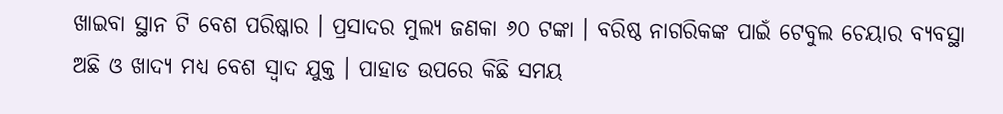ଖାଇବା ସ୍ଥାନ ଟି ବେଶ ପରିଷ୍କାର । ପ୍ରସାଦର ମୁଲ୍ୟ ଜଣକା ୬୦ ଟଙ୍କା । ବରିଷ୍ଠ ନାଗରିକଙ୍କ ପାଇଁ ଟେବୁଲ ଚେୟାର ବ୍ୟବସ୍ଥା ଅଛି ଓ ଖାଦ୍ୟ ମଧ୍ୟ ବେଶ ସ୍ୱାଦ ଯୁକ୍ତ । ପାହାଡ ଉପରେ କିଛି ସମୟ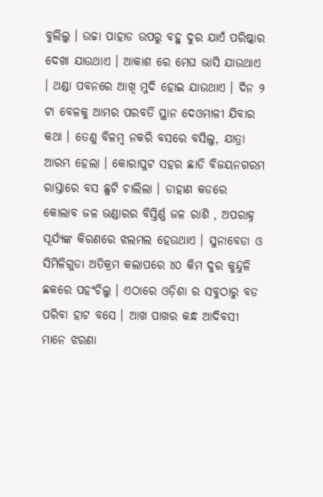ବୁଲିଲୁ । ଉଚ୍ଚା ପାହାଡ ଉପରୁ ବହୁ ଦୁର ଯାଏଁ ପରିଷ୍କାର ଦେଖା ଯାଉଥାଏ । ଆକାଶ ରେ ମେଘ ଭାସି ଯାଉଥାଏ । ଥଣ୍ଡା ପବନରେ ଆଖି ମୁଦି ହୋଇ ଯାଉଥାଏ । ଦିନ ୨ ଟା ବେଳକୁ ଆମର ପରବର୍ତି ସ୍ଥାନ ଦେଓମାଳୀ ଯିବାର କଥା । ତେଣୁ ବିଳମ୍ବ ନକରି ବସରେ ବସିଲୁ, ଯାତ୍ରା ଆରମ୍ଭ ହେଲା । କୋରାପୁଟ ସହର ଛାଡି ବିଜୟନଗରମ ରାସ୍ତାରେ ବସ ଛୁଟି ଚାଲିଲା । ଡାହାଣ କଡରେ କୋଲାବ ଜଳ ଭଣ୍ଡାରର ବିସ୍ତିର୍ଣ୍ଣ ଜଳ ରାଶି , ଅପରାହ୍ନ ସୂର୍ଯ୍ୟଙ୍କ କିରଣରେ ଝଲମଲ ହେଉଥାଏ । ସୁନାବେଡା ଓ ସିମିଳିଗୁଡା ଅତିକ୍ରମ କଲାପରେ ୪୦ କିମ ଦୁର କୁନ୍ଦୁଳି ଛକରେ ପହଂଚିଲୁ । ଏଠାରେ ଓଡ଼ିଶା ର ସବୁଠାରୁ ବଡ ପରିବା ହାଟ ବସେ । ଆଖ ପାଖର କନ୍ଧ ଆଦିବସୀ ମାନେ ଝରଣା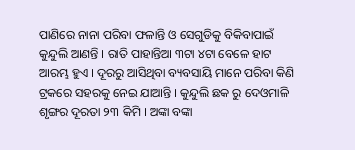ପାଣିରେ ନାନା ପରିବା ଫଳାନ୍ତି ଓ ସେଗୁଡିକୁ ବିକିବାପାଇଁ କୁନ୍ଦୁଲି ଆଣନ୍ତି । ରାତି ପାହାନ୍ତିଆ ୩ଟା ୪ଟା ବେଳେ ହାଟ ଆରମ୍ଭ ହୁଏ । ଦୂରରୁ ଆସିଥିବା ବ୍ୟବସାୟି ମାନେ ପରିବା କିଣି ଟ୍ରକରେ ସହରକୁ ନେଇ ଯାଆନ୍ତି । କୁନ୍ଦୁଲି ଛକ ରୁ ଦେଓମାଳି ଶୃଙ୍ଗର ଦୂରତା ୨୩ କିମି । ଅଙ୍କା ବଙ୍କା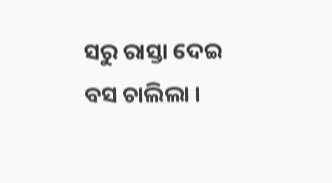ସରୁ ରାସ୍ତା ଦେଇ ବସ ଚାଲିଲା ।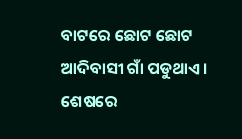ବାଟରେ ଛୋଟ ଛୋଟ ଆଦିବାସୀ ଗାଁ ପଡୁଥାଏ । ଶେଷରେ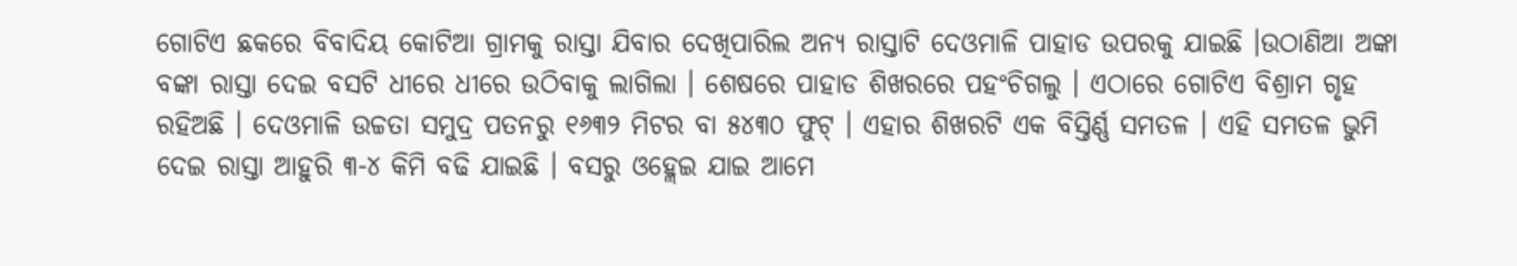ଗୋଟିଏ ଛକରେ ବିବାଦିୟ କୋଟିଆ ଗ୍ରାମକୁ ରାସ୍ତା ଯିବାର ଦେଖିପାରିଲ ଅନ୍ୟ ରାସ୍ତାଟି ଦେଓମାଳି ପାହାଡ ଉପରକୁ ଯାଇଛି ।ଉଠାଣିଆ ଅଙ୍କା ବଙ୍କା ରାସ୍ତା ଦେଇ ବସଟି ଧୀରେ ଧୀରେ ଉଠିବାକୁ ଲାଗିଲା । ଶେଷରେ ପାହାଡ ଶିଖରରେ ପହଂଚିଗଲୁ । ଏଠାରେ ଗୋଟିଏ ବିଶ୍ରାମ ଗୃହ ରହିଅଛି । ଦେଓମାଳି ଉଚ୍ଚତା ସମୁଦ୍ର ପତନରୁ ୧୬୩୨ ମିଟର ବା ୫୪୩୦ ଫୁଟ୍ । ଏହାର ଶିଖରଟି ଏକ ବିସ୍ତିର୍ଣ୍ଣ ସମତଳ । ଏହି ସମତଳ ଭୁମି ଦେଇ ରାସ୍ତା ଆହୁରି ୩-୪ କିମି ବଢି ଯାଇଛି । ବସରୁ ଓହ୍ଲେଇ ଯାଇ ଆମେ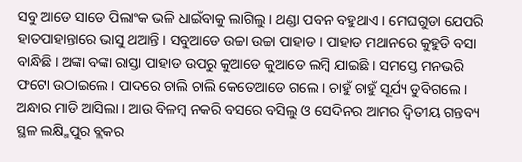ସବୁ ଆଡେ ସାଡେ ପିଲାଂକ ଭଳି ଧାଇଁବାକୁ ଲାଗିଲୁ । ଥଣ୍ଡା ପବନ ବହୁଥାଏ । ମେଘଗୁଡା ଯେପରି ହାତପାହାନ୍ତାରେ ଭାସୁ ଥଆନ୍ତି । ସବୁଆଡେ ଉଚ୍ଚା ଉଚ୍ଚା ପାହାଡ । ପାହାଡ ମଥାନରେ କୁହୁଡି ବସା ବାନ୍ଧିଛି । ଅଙ୍କା ବଙ୍କା ରାସ୍ତା ପାହାଡ ଉପରୁ କୁଆଡେ କୁଆଡେ ଲମ୍ବି ଯାଇଛି । ସମସ୍ତେ ମନଭରି ଫଟୋ ଉଠାଇଲେ । ପାଦରେ ଚାଲି ଚାଲି କେତେଆଡେ ଗଲେ । ଚାହୁଁ ଚାହୁଁ ସୂର୍ଯ୍ୟ ଡୁବିଗଲେ । ଅନ୍ଧାର ମାଡି ଆସିଲା । ଆଉ ବିଳମ୍ବ ନକରି ବସରେ ବସିଲୁ ଓ ସେଦିନର ଆମର ଦ୍ୱିତୀୟ ଗନ୍ତବ୍ୟ ସ୍ଥଳ ଲକ୍ଷ୍ମିପୁର ବ୍ଲକର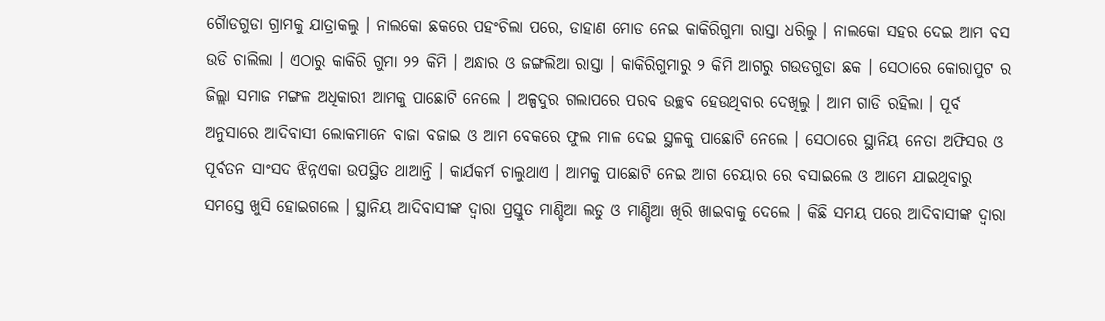ଗୈାଡଗୁଡା ଗ୍ରାମକୁ ଯାତ୍ରାକଲୁ । ନାଲକୋ ଛକରେ ପହଂଚିଲା ପରେ, ଡାହାଣ ମୋଡ ନେଇ କାକିରିଗୁମା ରାସ୍ତା ଧରିଲୁ । ନାଲକୋ ସହର ଦେଇ ଆମ ବସ ଉଡି ଚାଲିଲା । ଏଠାରୁ କାକିରି ଗୁମା ୨୨ କିମି । ଅନ୍ଧାର ଓ ଜଙ୍ଗଲିଆ ରାସ୍ତା । କାକିରିଗୁମାରୁ ୨ କିମି ଆଗରୁ ଗଉଡଗୁଡା ଛକ । ସେଠାରେ କୋରାପୁଟ ର ଜିଲ୍ଲା ସମାଜ ମଙ୍ଗଳ ଅଧିକାରୀ ଆମକୁ ପାଛୋଟି ନେଲେ । ଅଳ୍ପଦୁର ଗଲାପରେ ପରବ ଉଚ୍ଛବ ହେଉଥିବାର ଦେଖିଲୁ । ଆମ ଗାଡି ରହିଲା । ପୂର୍ବ ଅନୁସାରେ ଆଦିବାସୀ ଲୋକମାନେ ବାଜା ବଜାଇ ଓ ଆମ ବେକରେ ଫୁଲ ମାଳ ଦେଇ ସ୍ଥଳକୁ ପାଛୋଟି ନେଲେ । ସେଠାରେ ସ୍ଥାନିୟ ନେତା ଅଫିସର ଓ ପୂର୍ବତନ ସାଂସଦ ଝିନ୍ନଏକା ଉପସ୍ଥିତ ଥାଆନ୍ତି । କାର୍ଯକର୍ମ ଚାଲୁଥାଏ । ଆମକୁ ପାଛୋଟି ନେଇ ଆଗ ଚେୟାର ରେ ବସାଇଲେ ଓ ଆମେ ଯାଇଥିବାରୁ ସମସ୍ତେ ଖୁସି ହୋଇଗଲେ । ସ୍ଥାନିୟ ଆଦିବାସୀଙ୍କ ଦ୍ୱାରା ପ୍ରସ୍ତୁତ ମାଣ୍ଡିଆ ଲଡୁ ଓ ମାଣ୍ଡିଆ ଖିରି ଖାଇବାକୁ ଦେଲେ । କିଛି ସମୟ ପରେ ଆଦିବାସୀଙ୍କ ଦ୍ୱାରା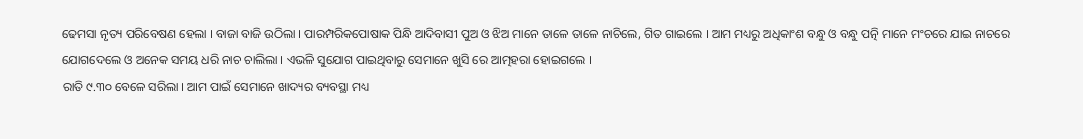ଢେମସା ନୃତ୍ୟ ପରିବେଷଣ ହେଲା । ବାଜା ବାଜି ଉଠିଲା । ପାରମ୍ପରିକପୋଷାକ ପିନ୍ଧି ଆଦିବାସୀ ପୁଅ ଓ ଝିଅ ମାନେ ତାଳେ ତାଳେ ନାଚିଲେ, ଗିତ ଗାଇଲେ । ଆମ ମଧ୍ୟରୁ ଅଧିକାଂଶ ବନ୍ଧୁ ଓ ବନ୍ଧୁ ପତ୍ନି ମାନେ ମଂଚରେ ଯାଇ ନାଚରେ ଯୋଗଦେଲେ ଓ ଅନେକ ସମୟ ଧରି ନାଚ ଚାଲିଲା । ଏଭଳି ସୁଯୋଗ ପାଇଥିବାରୁ ସେମାନେ ଖୁସି ରେ ଆତ୍ମହରା ହୋଇଗଲେ ।
ରାତି ୯.୩୦ ବେଳେ ସରିଲା । ଆମ ପାଇଁ ସେମାନେ ଖାଦ୍ୟର ବ୍ୟବସ୍ଥା ମଧ୍ୟ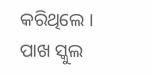କରିଥିଲେ । ପାଖ ସ୍କୁଲ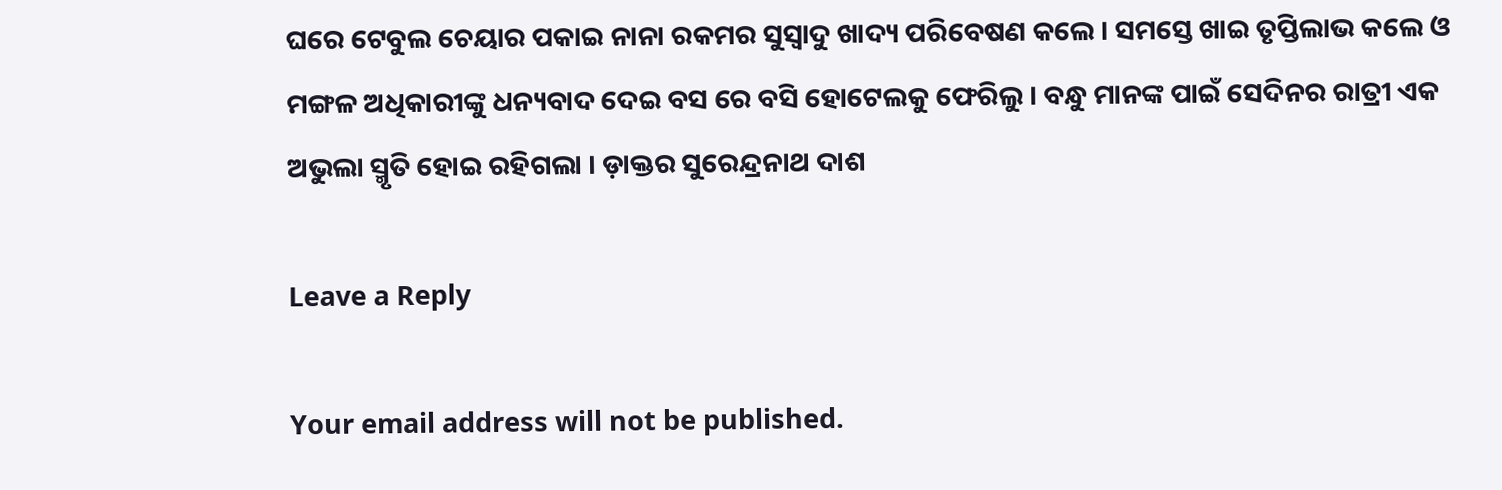ଘରେ ଟେବୁଲ ଚେୟାର ପକାଇ ନାନା ରକମର ସୁସ୍ୱାଦୁ ଖାଦ୍ୟ ପରିବେଷଣ କଲେ । ସମସ୍ତେ ଖାଇ ତୃପ୍ତିଲାଭ କଲେ ଓ ମଙ୍ଗଳ ଅଧିକାରୀଙ୍କୁ ଧନ୍ୟବାଦ ଦେଇ ବସ ରେ ବସି ହୋଟେଲକୁ ଫେରିଲୁ । ବନ୍ଧୁ ମାନଙ୍କ ପାଇଁ ସେଦିନର ରାତ୍ରୀ ଏକ ଅଭୁଲା ସ୍ମୃତି ହୋଇ ରହିଗଲା । ଡ଼ାକ୍ତର ସୁରେନ୍ଦ୍ରନାଥ ଦାଶ

Leave a Reply

Your email address will not be published.